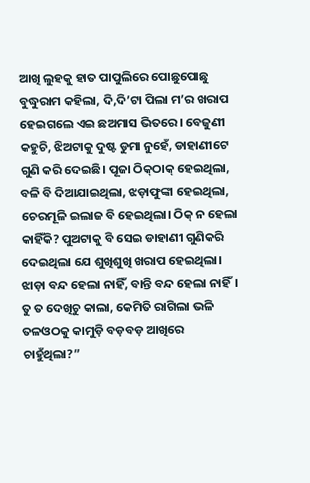ଆଖି ଲୁହକୁ ହାତ ପାପୁଲିରେ ପୋଛୁପୋଛୁ ବୁଦ୍ଧୁରାମ କହିଲା, ଦି,ଦି’ଟା ପିଲା ମ’ର ଖରାପ ହେଇଗଲେ ଏଇ ଛଅମାସ ଭିତରେ। ବେଜୁଣୀ କହୁଚି, ଝିଅଟାକୁ ଦୁଷ୍ଟ ଡୁମା ନୁହେଁ, ଡାହାଣୀଟେ ଗୁଣି କରି ଦେଇଛି। ପୂଜା ଠିକ୍‌ଠାକ୍‌ ହେଇଥିଲା, ବଳି ବି ଦିଆଯାଇଥିଲା, ଝଡ଼ାଫୁଙ୍କା ହେଇଥିଲା, ଚେରମୂଳି ଇଲାଜ ବି ହେଇଥିଲା। ଠିକ୍‌ ନ ହେଲା କାହିଁକି? ପୁଅଟାକୁ ବି ସେଇ ଡାହାଣୀ ଗୁଣିକରି ଦେଇଥିଲା ଯେ ଶୁଖିଶୁଖି ଖରାପ ହେଇଥିଲା। ଝାଡ଼ା ବନ୍ଦ ହେଲା ନାହିଁ, ବାନ୍ତି ବନ୍ଦ ହେଲା ନାହିଁ। ତୁ ତ ଦେଖିଚୁ କାଲା, କେମିତି ରାଗିଲା ଭଳି ତଳଓଠକୁ କାମୁଡ଼ି ବଡ଼ବଡ଼ ଆଖିରେ ଚାହୁଁଥିଲା?”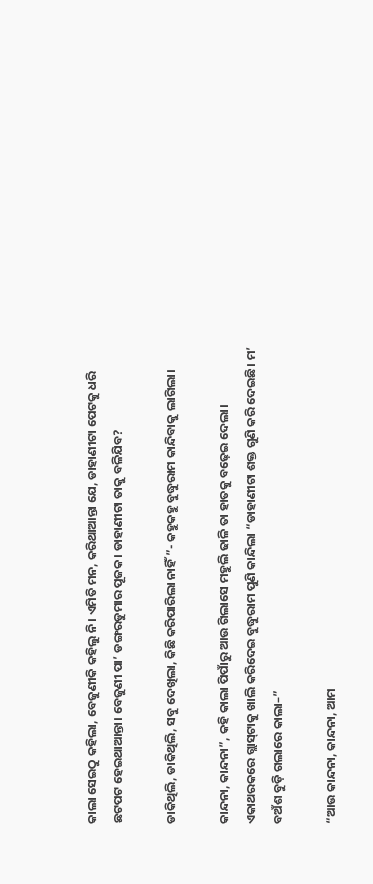କାଲା ସେଇଠୁ କହିଲା, ବେଜୁଣୀକି କହିଲୁ ନି। ଏମିତି ମନ, କରିଥାଆନ୍ତା ଯେ, ଡାହାଣୀଟା ପେଟକୁ ଧରି ଛଟପଟ ହେଇଥାଆନ୍ତା। ବେଜୁଣୀ ପା’ ଡଙ୍ଗରଡୁମାର ପୂଜକ। ଡାହାଣୀଟା ତାକୁ ବଳିଯିବ?

ଡାକିଥିଲି, ଡାକିଥିଲି, ସବୁ ଦେଖିଲା, କିଛି କରିପାରିଲା ନାହିଁ ”- କହୁକହୁ ବୁଦ୍ଧୁରାମ କାନ୍ଦିବାକୁ ଲାଗିଲା।

କାନ୍ଦନା, କାନ୍ଦନା”, କହି କାଲା ପିପାଁରୁ ଆଉ ଗିଲାସେ ମହୁଲି ଢାଳି ତା ହାତକୁ ବଢ଼େଇ ଦେଲା। ଏକାଥରକରେ ଗ୍ଲାସ୍‌ଟାକୁ ଖାଲି କରିଦେଇ ବୁଦ୍ଧୁରାମ ପୁଣି କାନ୍ଦିଲା “ଡାହାଣୀଟା ଶକ୍ତ ଗୁଣି କରି ଦେଇଛି। ମ’ ବଅଁଶ ବୁଡ଼ି ଗଲାରେ କାଲା–”

“ଆଉ କାନ୍ଦନା, କାନ୍ଦନା, ଆମ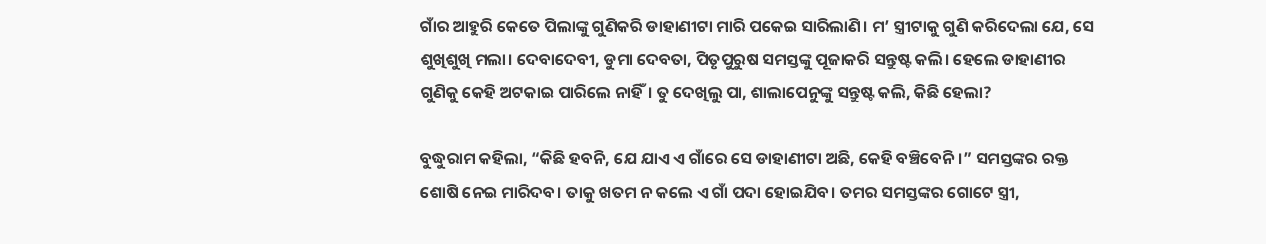ଗାଁର ଆହୁରି କେତେ ପିଲାଙ୍କୁ ଗୁଣିକରି ଡାହାଣୀଟା ମାରି ପକେଇ ସାରିଲାଣି। ମ’ ସ୍ତ୍ରୀଟାକୁ ଗୁଣି କରିଦେଲା ଯେ, ସେ ଶୁଖିଶୁଖି ମଲା। ଦେବାଦେବୀ, ଡୁମା ଦେବତା, ପିତୃପୁରୁଷ ସମସ୍ତଙ୍କୁ ପୂଜାକରି ସନ୍ତୁଷ୍ଟ କଲି। ହେଲେ ଡାହାଣୀର ଗୁଣିକୁ କେହି ଅଟକାଇ ପାରିଲେ ନାହିଁ। ତୁ ଦେଖିଲୁ ପା, ଶାଲାପେନୁଙ୍କୁ ସନ୍ତୁଷ୍ଟ କଲି, କିଛି ହେଲା?

ବୁଦ୍ଧୁରାମ କହିଲା, “କିଛି ହବନି, ଯେ ଯାଏ ଏ ଗାଁରେ ସେ ଡାହାଣୀଟା ଅଛି, କେହି ବଞ୍ଚିବେନି।” ସମସ୍ତଙ୍କର ରକ୍ତ ଶୋଷି ନେଇ ମାରିଦବ। ତାକୁ ଖତମ ନ କଲେ ଏ ଗାଁ ପଦା ହୋଇଯିବ। ତମର ସମସ୍ତଙ୍କର ଗୋଟେ ସ୍ତ୍ରୀ,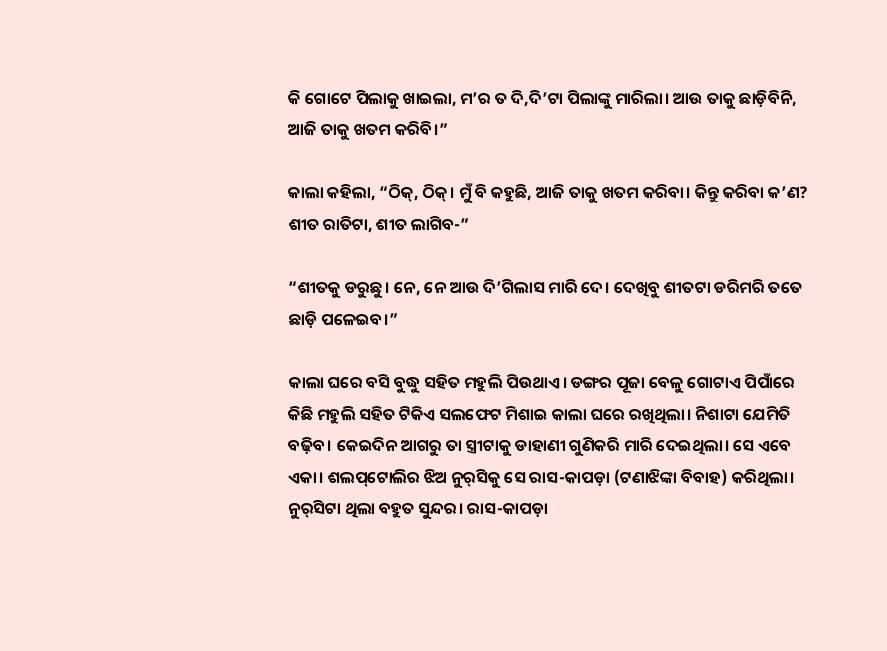କି ଗୋଟେ ପିଲାକୁ ଖାଇଲା, ମ’ର ତ ଦି,ଦି’ଟା ପିଲାଙ୍କୁ ମାରିଲା। ଆଉ ତାକୁ ଛାଡ଼ିବିନି, ଆଜି ତାକୁ ଖତମ କରିବି।”

କାଲା କହିଲା, “ଠିକ୍‌, ଠିକ୍‌। ମୁଁ ବି କହୁଛି, ଆଜି ତାକୁ ଖତମ କରିବା। କିନ୍ତୁ କରିବା କ’ଣ? ଶୀତ ରାତିଟା, ଶୀତ ଲାଗିବ-”

“ଶୀତକୁ ଡରୁଛୁ। ନେ, ନେ ଆଉ ଦି’ଗିଲାସ ମାରି ଦେ। ଦେଖିବୁ ଶୀତଟା ଡରିମରି ତତେ ଛାଡ଼ି ପଳେଇବ।”

କାଲା ଘରେ ବସି ବୁଦ୍ଧୁ ସହିତ ମହୁଲି ପିଉଥାଏ। ଡଙ୍ଗର ପୂଜା ବେଳୁ ଗୋଟାଏ ପିପାଁରେ କିଛି ମହୁଲି ସହିତ ଟିକିଏ ସଲଫେଟ ମିଶାଇ କାଲା ଘରେ ରଖିଥିଲା। ନିଶାଟା ଯେମିତି ବଢ଼ିବ। କେଇଦିନ ଆଗରୁ ତା ସ୍ତ୍ରୀଟାକୁ ଡାହାଣୀ ଗୁଣିକରି ମାରି ଦେଇଥିଲା। ସେ ଏବେ ଏକା। ଶଲପ୍‌ଟୋଲିର ଝିଅ ନୁର୍‌ସିକୁ ସେ ରାସ-କାପଡ଼ା (ଟଣାଝିଙ୍କା ବିବାହ) କରିଥିଲା। ନୁର୍‌ସିଟା ଥିଲା ବହୁତ ସୁନ୍ଦର। ରାସ-କାପଡ଼ା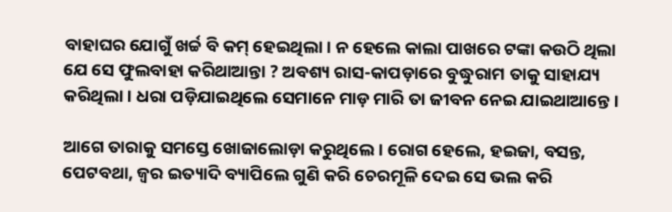ବାହାଘର ଯୋଗୁଁ ଖର୍ଚ୍ଚ ବି କମ୍‌ ହେଇଥିଲା। ନ ହେଲେ କାଲା ପାଖରେ ଟଙ୍କା କଉଠି ଥିଲା ଯେ ସେ ଫୁଲବାହା କରିଥାଆନ୍ତା ? ଅବଶ୍ୟ ରାସ-କାପଡ଼ାରେ ବୁଦ୍ଧୁରାମ ତାକୁ ସାହାଯ୍ୟ କରିଥିଲା। ଧରା ପଡ଼ିଯାଇଥିଲେ ସେମାନେ ମାଡ଼ ମାରି ତା ଜୀବନ ନେଇ ଯାଇଥାଆନ୍ତେ।

ଆଗେ ତାରାକୁ ସମସ୍ତେ ଖୋଜାଲୋଡ଼ା କରୁଥିଲେ। ରୋଗ ହେଲେ, ହଇଜା, ବସନ୍ତ, ପେଟବଥା, ଜ୍ବର ଇତ୍ୟାଦି ବ୍ୟାପିଲେ ଗୁଣି କରି ଚେରମୂଳି ଦେଇ ସେ ଭଲ କରି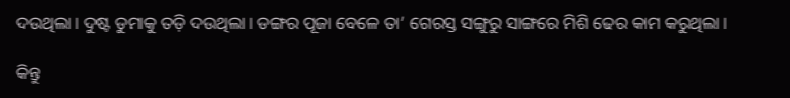ଦଉଥିଲା। ଦୁଷ୍ଟ ଡୁମାକୁ ତଡ଼ି ଦଉଥିଲା। ଡଙ୍ଗର ପୂଜା ବେଳେ ତା’ ଗେରସ୍ତ ସଙ୍ଗୁରୁ ସାଙ୍ଗରେ ମିଶି ଢେର କାମ କରୁଥିଲା।

କିନ୍ତୁ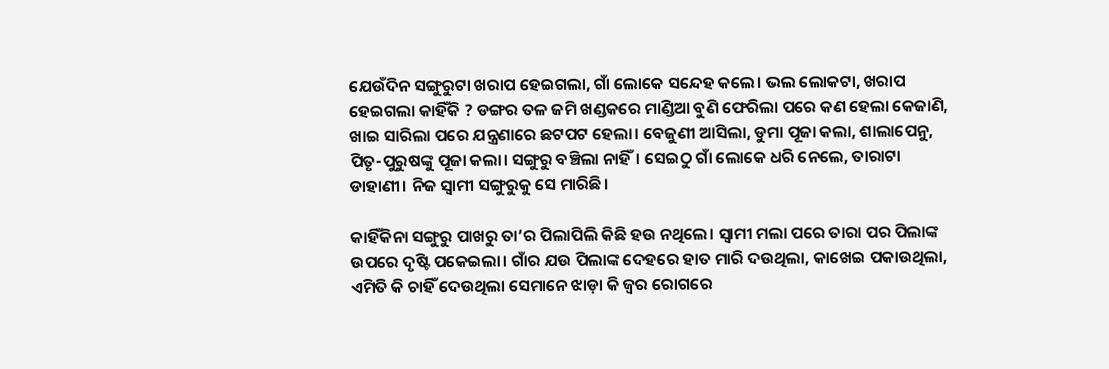ଯେଉଁଦିନ ସଙ୍ଗୁରୁଟା ଖରାପ ହେଇଗଲା, ଗାଁ ଲୋକେ ସନ୍ଦେହ କଲେ। ଭଲ ଲୋକଟା, ଖରାପ ହେଇଗଲା କାହିଁକି ? ଡଙ୍ଗର ତଳ ଜମି ଖଣ୍ଡକରେ ମାଣ୍ଡିଆ ବୁଣି ଫେରିଲା ପରେ କଣ ହେଲା କେଜାଣି, ଖାଇ ସାରିଲା ପରେ ଯନ୍ତ୍ରଣାରେ ଛଟପଟ ହେଲା। ବେଜୁଣୀ ଆସିଲା, ଡୁମା ପୂଜା କଲା, ଶାଲାପେନୁ, ପିତୃ-ପୁରୁଷଙ୍କୁ ପୂଜା କଲା। ସଙ୍ଗୁରୁ ବଞ୍ଚିଲା ନାହିଁ। ସେଇଠୁ ଗାଁ ଲୋକେ ଧରି ନେଲେ, ତାରାଟା ଡାହାଣୀ। ନିଜ ସ୍ବାମୀ ସଙ୍ଗୁରୁକୁ ସେ ମାରିଛି।

କାହିଁକିନା ସଙ୍ଗୁରୁ ପାଖରୁ ତା’ର ପିଲାପିଲି କିଛି ହଉ ନଥିଲେ। ସ୍ବାମୀ ମଲା ପରେ ତାରା ପର ପିଲାଙ୍କ ଉପରେ ଦୃଷ୍ଟି ପକେଇଲା। ଗାଁର ଯଉ ପିଲାଙ୍କ ଦେହରେ ହାତ ମାରି ଦଉଥିଲା, କାଖେଇ ପକାଉଥିଲା, ଏମିତି କି ଚାହିଁ ଦେଉଥିଲା ସେମାନେ ଝାଡ଼ା କି ଜ୍ବର ରୋଗରେ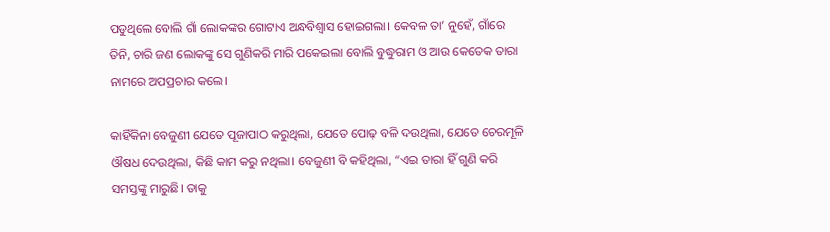ପଡୁଥିଲେ ବୋଲି ଗାଁ ଲୋକଙ୍କର ଗୋଟାଏ ଅନ୍ଧବିଶ୍ବାସ ହୋଇଗଲା। କେବଳ ତା’ ନୁହେଁ, ଗାଁରେ ତିନି, ଚାରି ଜଣ ଲୋକଙ୍କୁ ସେ ଗୁଣିକରି ମାରି ପକେଇଲା ବୋଲି ବୁଦ୍ଧୁରାମ ଓ ଆଉ କେତେକ ତାରା ନାମରେ ଅପପ୍ରଚାର କଲେ।

କାହିଁକିନା ବେଜୁଣୀ ଯେତେ ପୂଜାପାଠ କରୁଥିଲା, ଯେତେ ପୋଢ଼ ବଳି ଦଉଥିଲା, ଯେତେ ଚେରମୂଳି ଔଷଧ ଦେଉଥିଲା, କିଛି କାମ କରୁ ନଥିଲା। ବେଜୁଣୀ ବି କହିଥିଲା, “ଏଇ ତାରା ହିଁ ଗୁଣି କରି ସମସ୍ତଙ୍କୁ ମାରୁଛି। ତାକୁ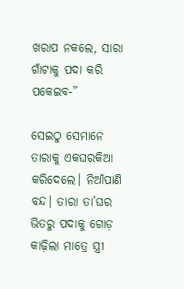ଖରାପ ନକଲେ, ସାରା ଗାଁଟାକୁ ପଦା କରି ପକେଇବ-”

ସେଇଠୁ ସେମାନେ ତାରାକୁ ଏକଘରକିଆ କରିଦେଲେ। ନିଆଁପାଣି ବନ୍ଦ। ତାରା ତା’ଘର ଭିତରୁ ପଦାକୁ ଗୋଡ଼ କାଢ଼ିଲା ମାତ୍ରେ ସ୍ତ୍ରୀ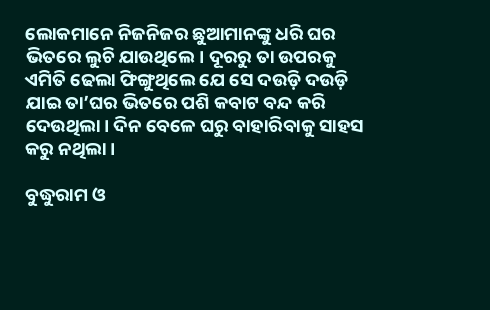ଲୋକମାନେ ନିଜନିଜର ଛୁଆମାନଙ୍କୁ ଧରି ଘର ଭିତରେ ଲୁଚି ଯାଉଥିଲେ। ଦୂରରୁ ତା ଉପରକୁ ଏମିତି ଢେଲା ଫିଙ୍ଗୁଥିଲେ ଯେ ସେ ଦଉଡ଼ି ଦଉଡ଼ି ଯାଇ ତା’ଘର ଭିତରେ ପଶି କବାଟ ବନ୍ଦ କରି ଦେଉଥିଲା। ଦିନ ବେଳେ ଘରୁ ବାହାରିବାକୁ ସାହସ କରୁ ନଥିଲା।

ବୁଦ୍ଧୁରାମ ଓ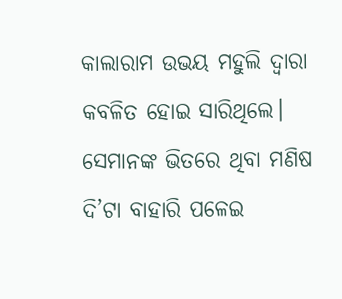କାଲାରାମ ଉଭୟ ମହୁଲି ଦ୍ବାରା କବଳିତ ହୋଇ ସାରିଥିଲେ। ସେମାନଙ୍କ ଭିତରେ ଥିବା ମଣିଷ ଦି’ଟା ବାହାରି ପଳେଇ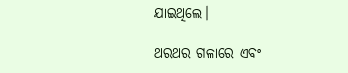ଯାଇଥିଲେ।

ଥରଥର ଗଳାରେ ଏବଂ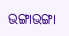ଭଙ୍ଗାଭଙ୍ଗା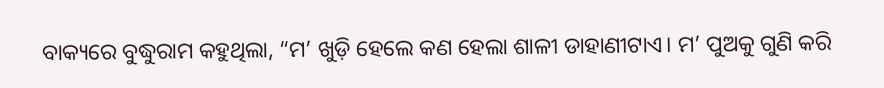ବାକ୍ୟରେ ବୁଦ୍ଧୁରାମ କହୁଥିଲା, “ମ’ ଖୁଡ଼ି ହେଲେ କଣ ହେଲା ଶାଳୀ ଡାହାଣୀଟାଏ। ମ’ ପୁଅକୁ ଗୁଣି କରି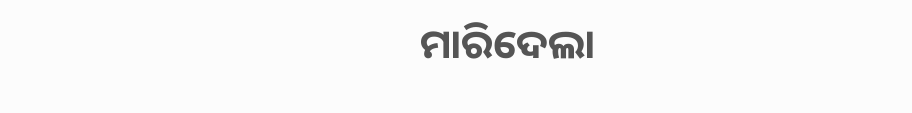ମାରିଦେଲା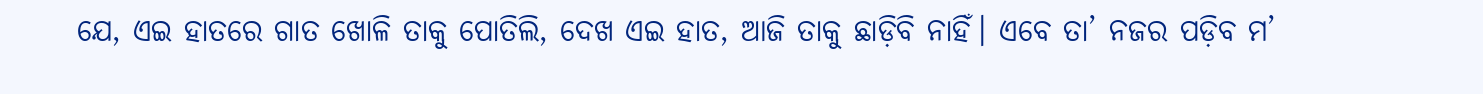ଯେ, ଏଇ ହାତରେ ଗାତ ଖୋଳି ତାକୁ ପୋତିଲି, ଦେଖ ଏଇ ହାତ, ଆଜି ତାକୁ ଛାଡ଼ିବି ନାହିଁ। ଏବେ ତା’ ନଜର ପଡ଼ିବ ମ’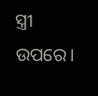ସ୍ତ୍ରୀ ଉପରେ।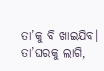ତା’କୁ ବି ଖାଇଯିବ। ତା’ଘରକୁ ଲାଗି,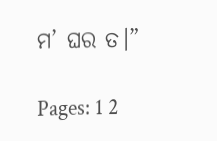ମ’ ଘର ତ।”

Pages: 1 2